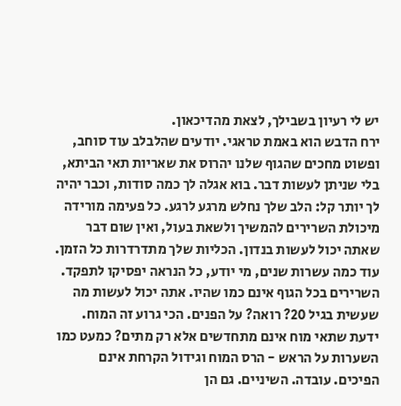יש לי רעיון בשבילך, לצאת מהדיכאון.
ירח הדבש הוא באמת טראגי. יודעים שהלבלב עוד סוחב, ופשוט מחכים שהגוף שלנו יהרוס את שאריות תאי הביתא, בלי שניתן לעשות דבר. בוא אגלה לך כמה סודות, וכבר יהיה לך יותר קל: הלב שלך נחלש מרגע לרגע. כל פעימה מורידה מיכולת השרירים להמשיך ולשאת בעול, ואין שום דבר שאתה יכול לעשות בנדון. הכליות שלך מתדרדרות כל הזמן. עוד כמה עשרות שנים, מי יודע, כל הנראה יפסיקו לתפקד. השרירים בכל הגוף אינם כמו שהיו. אתה יכול לעשות מה שעשית בגיל 20? רואה? על הפנים. הכי גרוע זה המוח. ידעת שתאי מוח אינם מתחדשים אלא רק מתים? כמעט כמו השערות על הראש - הרס המוח וגידול הקרחת אינם הפיכים. עובדה. השיניים. גם הן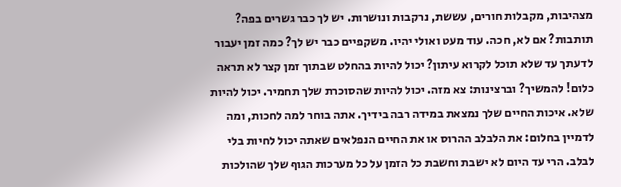מצהיבות, מקבלות חורים, עששת, נרקבות ונושרות. יש לך כבר גשרים בפה? תותבות? אם לא, חכה. עוד מעט ואולי יהיו. משקפיים כבר יש לך? כמה זמן יעבור לדעתך עד שלא תוכל לקרוא עיתון? יכול להיות בהחלט שבתוך זמן קצר לא תראה כלום! להמשיך? וברצינות: צא מזה. יכול להיות שהסוכרת שלך תחמיר. יכול להיות שלא. איכות החיים שלך נמצאת במידה רבה בידיך. אתה בוחר למה לחכות, ומה לדמיין בחלום: את הלבלב ההרוס או את החיים הנפלאים שאתה יכול לחיות בלי לבלב. הרי עד היום לא ישבת וחשבת כל הזמן על כל מערכות הגוף שלך שהולכות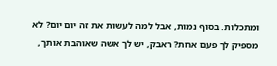ומתכלות. בסוף נמות, אבל למה לעשות את זה יום יום? לא מספיק לך פעם אחת? ראבק, יש לך אשה שאוהבת אותך,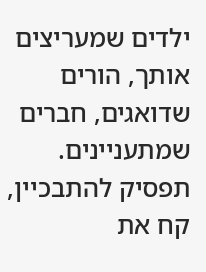ילדים שמעריצים אותך, הורים שדואגים, חברים שמתעניינים. תפסיק להתבכיין, קח את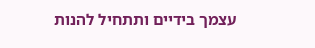עצמך בידיים ותתחיל להנות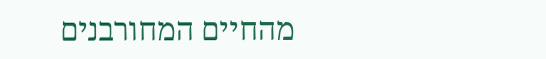מהחיים המחורבנים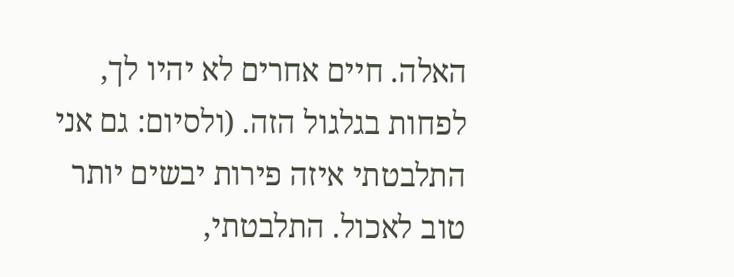האלה. חיים אחרים לא יהיו לך, לפחות בגלגול הזה. (ולסיום: גם אני התלבטתי איזה פירות יבשים יותר טוב לאכול. התלבטתי,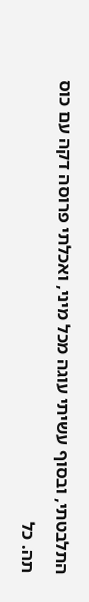התלבטתי, ובסוף עשיתי עוגה מכל מיני, ואכלתי פרוסה דקה עם כוס תה. כל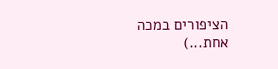הציפורים במכה אחת...)